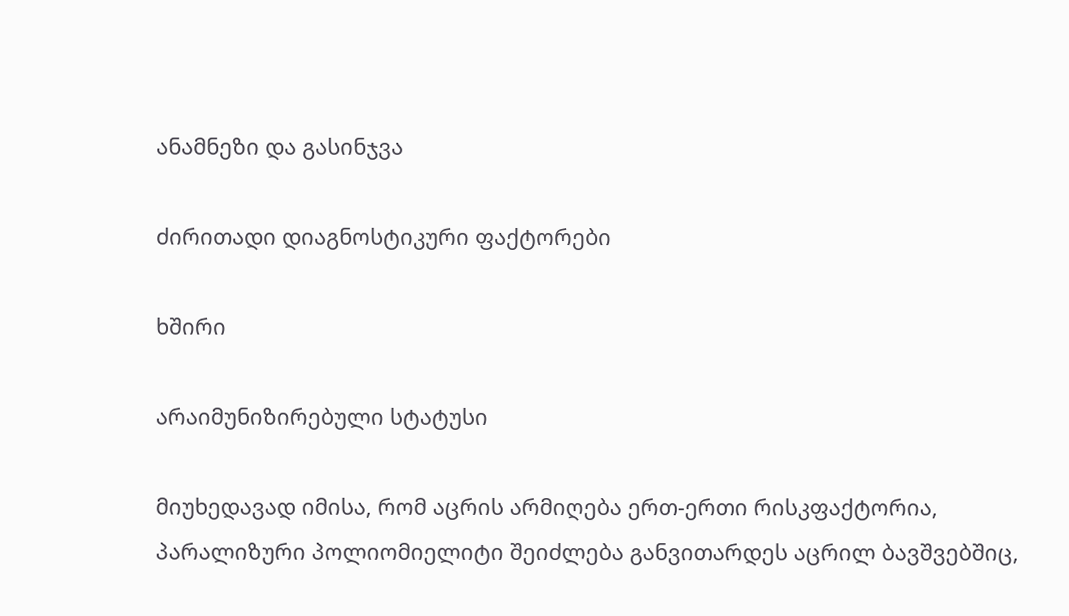ანამნეზი და გასინჯვა

ძირითადი დიაგნოსტიკური ფაქტორები

ხშირი

არაიმუნიზირებული სტატუსი

მიუხედავად იმისა, რომ აცრის არმიღება ერთ-ერთი რისკფაქტორია, პარალიზური პოლიომიელიტი შეიძლება განვითარდეს აცრილ ბავშვებშიც,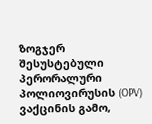ზოგჯერ შესუსტებული პერორალური პოლიოვირუსის (OPV) ვაქცინის გამო,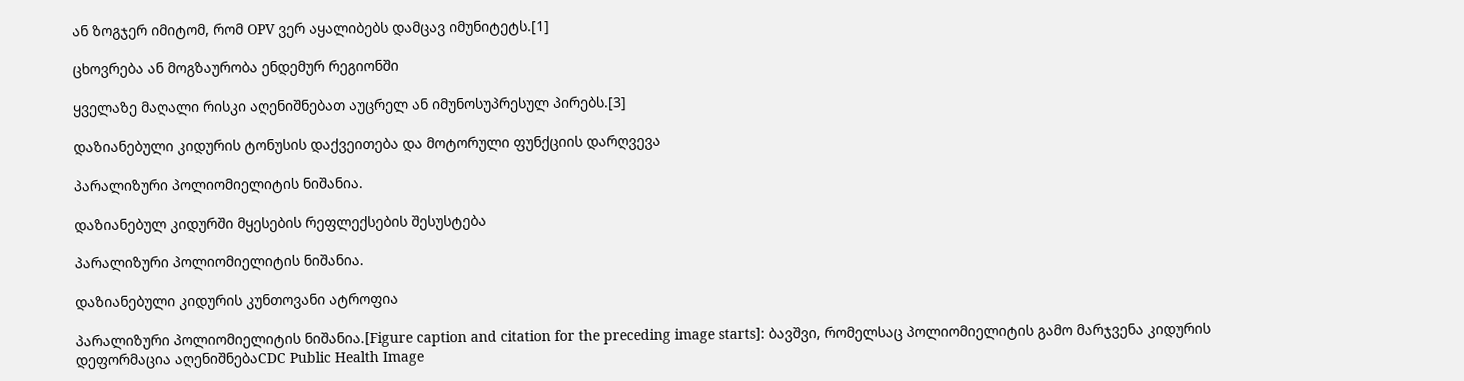ან ზოგჯერ იმიტომ, რომ OPV ვერ აყალიბებს დამცავ იმუნიტეტს.[1]

ცხოვრება ან მოგზაურობა ენდემურ რეგიონში

ყველაზე მაღალი რისკი აღენიშნებათ აუცრელ ან იმუნოსუპრესულ პირებს.[3]

დაზიანებული კიდურის ტონუსის დაქვეითება და მოტორული ფუნქციის დარღვევა

პარალიზური პოლიომიელიტის ნიშანია.

დაზიანებულ კიდურში მყესების რეფლექსების შესუსტება

პარალიზური პოლიომიელიტის ნიშანია.

დაზიანებული კიდურის კუნთოვანი ატროფია

პარალიზური პოლიომიელიტის ნიშანია.[Figure caption and citation for the preceding image starts]: ბავშვი, რომელსაც პოლიომიელიტის გამო მარჯვენა კიდურის დეფორმაცია აღენიშნებაCDC Public Health Image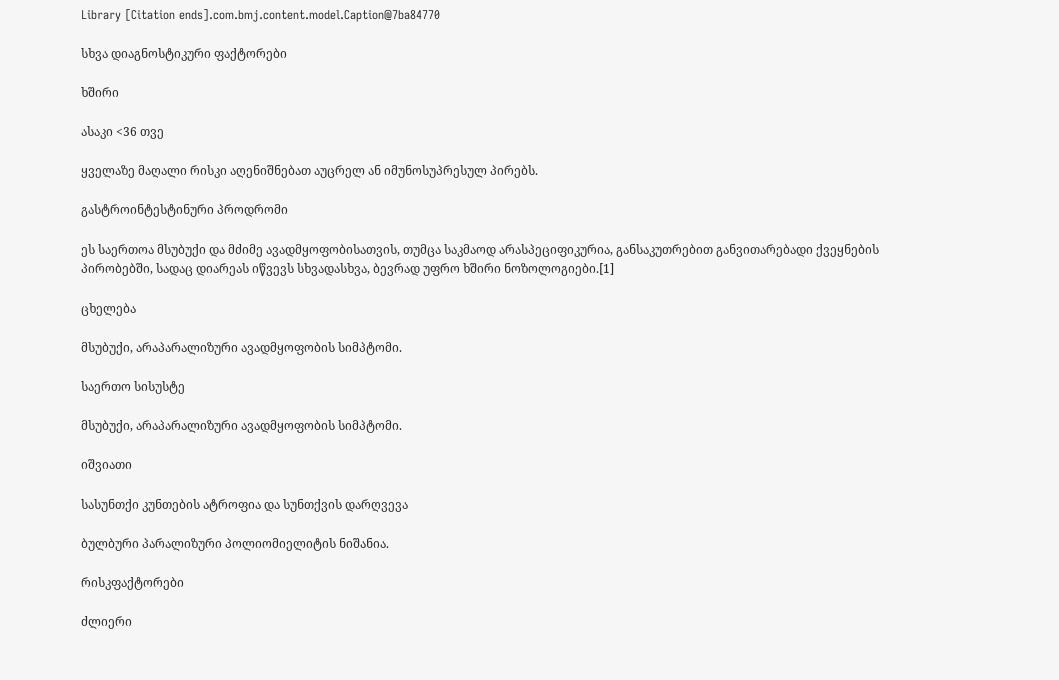Library [Citation ends].com.bmj.content.model.Caption@7ba84770

სხვა დიაგნოსტიკური ფაქტორები

ხშირი

ასაკი <36 თვე

ყველაზე მაღალი რისკი აღენიშნებათ აუცრელ ან იმუნოსუპრესულ პირებს.

გასტროინტესტინური პროდრომი

ეს საერთოა მსუბუქი და მძიმე ავადმყოფობისათვის, თუმცა საკმაოდ არასპეციფიკურია, განსაკუთრებით განვითარებადი ქვეყნების პირობებში, სადაც დიარეას იწვევს სხვადასხვა, ბევრად უფრო ხშირი ნოზოლოგიები.[1]

ცხელება

მსუბუქი, არაპარალიზური ავადმყოფობის სიმპტომი.

საერთო სისუსტე

მსუბუქი, არაპარალიზური ავადმყოფობის სიმპტომი.

იშვიათი

სასუნთქი კუნთების ატროფია და სუნთქვის დარღვევა

ბულბური პარალიზური პოლიომიელიტის ნიშანია.

რისკფაქტორები

ძლიერი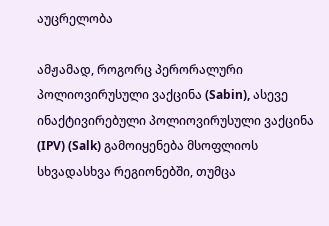აუცრელობა

ამჟამად, როგორც პერორალური პოლიოვირუსული ვაქცინა (Sabin), ასევე ინაქტივირებული პოლიოვირუსული ვაქცინა (IPV) (Salk) გამოიყენება მსოფლიოს სხვადასხვა რეგიონებში, თუმცა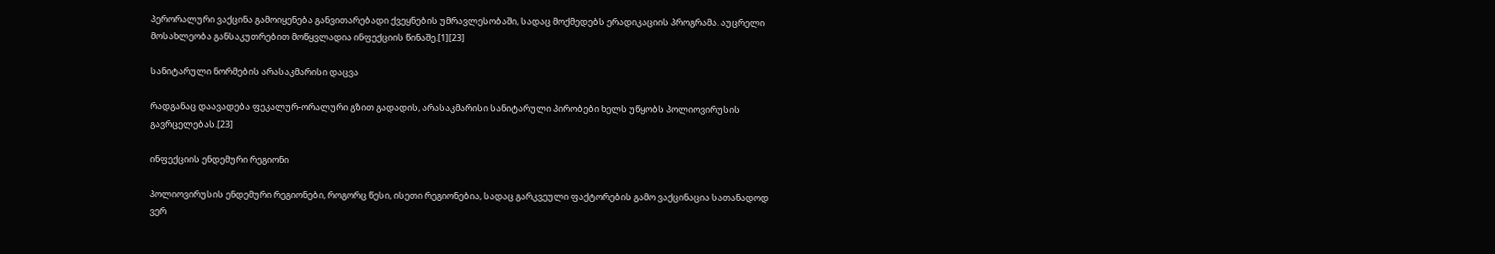პერორალური ვაქცინა გამოიყენება განვითარებადი ქვეყნების უმრავლესობაში, სადაც მოქმედებს ერადიკაციის პროგრამა. აუცრელი მოსახლეობა განსაკუთრებით მოწყვლადია ინფექციის წინაშე.[1][23]

სანიტარული ნორმების არასაკმარისი დაცვა

რადგანაც დაავადება ფეკალურ-ორალური გზით გადადის, არასაკმარისი სანიტარული პირობები ხელს უწყობს პოლიოვირუსის გავრცელებას.[23]

ინფექციის ენდემური რეგიონი

პოლიოვირუსის ენდემური რეგიონები, როგორც წესი, ისეთი რეგიონებია, სადაც გარკვეული ფაქტორების გამო ვაქცინაცია სათანადოდ ვერ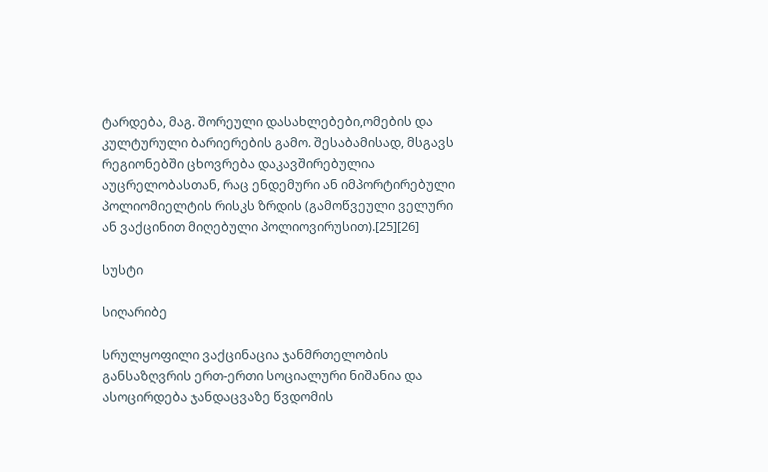ტარდება, მაგ. შორეული დასახლებები,ომების და კულტურული ბარიერების გამო. შესაბამისად, მსგავს რეგიონებში ცხოვრება დაკავშირებულია აუცრელობასთან, რაც ენდემური ან იმპორტირებული პოლიომიელტის რისკს ზრდის (გამოწვეული ველური ან ვაქცინით მიღებული პოლიოვირუსით).[25][26]

სუსტი

სიღარიბე

სრულყოფილი ვაქცინაცია ჯანმრთელობის განსაზღვრის ერთ-ერთი სოციალური ნიშანია და ასოცირდება ჯანდაცვაზე წვდომის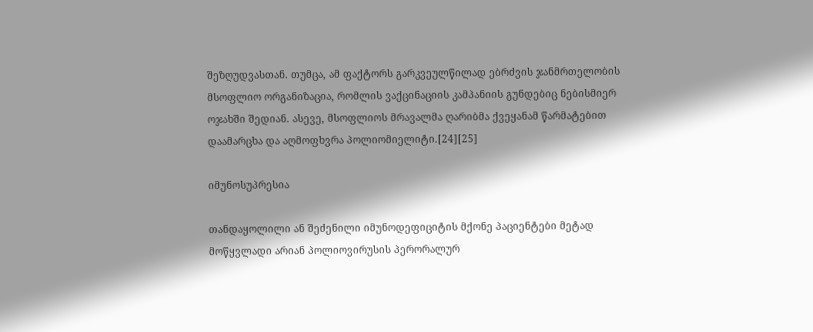შეზღუდვასთან. თუმცა, ამ ფაქტორს გარკვეულწილად ებრძვის ჯანმრთელობის მსოფლიო ორგანიზაცია, რომლის ვაქცინაციის კამპანიის გუნდებიც ნებისმიერ ოჯახში შედიან. ასევე, მსოფლიოს მრავალმა ღარიბმა ქვეყანამ წარმატებით დაამარცხა და აღმოფხვრა პოლიომიელიტი.[24][25]

იმუნოსუპრესია

თანდაყოლილი ან შეძენილი იმუნოდეფიციტის მქონე პაციენტები მეტად მოწყვლადი არიან პოლიოვირუსის პერორალურ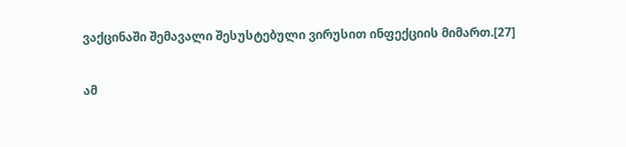ვაქცინაში შემავალი შესუსტებული ვირუსით ინფექციის მიმართ.[27]

ამ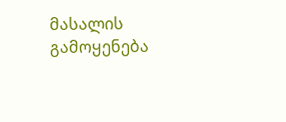მასალის გამოყენება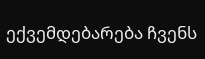ექვემდებარება ჩვენს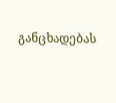განცხადებას